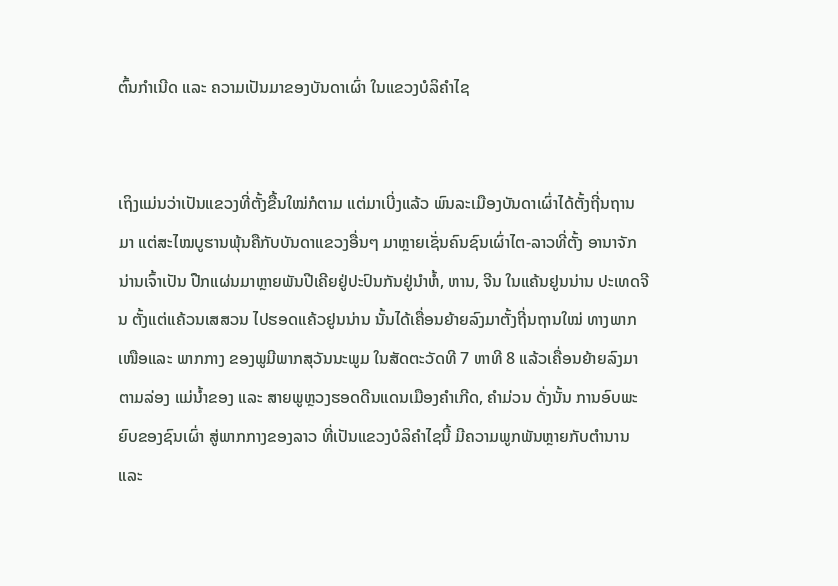ຕົ້ນກຳເນີດ ແລະ ຄວາມເປັນມາຂອງບັນດາເຜົ່າ ໃນແຂວງບໍລິຄຳໄຊ


ເຖິງແມ່ນວ່າເປັນແຂວງທີ່ຕັ້ງຂື້ນໃໝ່ກໍຕາມ ແຕ່ມາເບີ່ງແລ້ວ ພົນລະເມືອງບັນດາເຜົ່າໄດ້ຕັ້ງຖີ່ນຖານມາ ແຕ່ສະໄໝບູຮານພຸ້ນຄືກັບບັນດາແຂວງອື່ນໆ ມາຫຼາຍເຊັ່ນຄົນຊົນເຜົ່າໄຕ-ລາວທີ່ຕັ້ງ ອານາຈັກນ່ານເຈົ້າເປັນ ປືກແຜ່ນມາຫຼາຍພັນປີເຄີຍຢູ່ປະປົນກັນຢູ່ນຳຫໍ້, ຫານ, ຈີນ ໃນແຄ້ນຢູນນ່ານ ປະເທດຈີນ ຕັ້ງແຕ່ແຄ້ວນເສສວນ ໄປຮອດແຄ້ວຢູນນ່ານ ນັ້ນໄດ້ເຄື່ອນຍ້າຍລົງມາຕັ້ງຖີ່ນຖານໃໝ່ ທາງພາກເໜືອແລະ ພາກກາງ ຂອງພູມີພາກສຸວັນນະພູມ ໃນສັດຕະວັດທີ 7 ຫາທີ 8 ແລ້ວເຄື່ອນຍ້າຍລົງມາຕາມລ່ອງ ແມ່ນ້ຳຂອງ ແລະ ສາຍພູຫຼວງຮອດດີນແດນເມືອງຄຳເກີດ, ຄຳມ່ວນ ດັ່ງນັ້ນ ການອົບພະຍົບຂອງຊົນເຜົ່າ ສູ່ພາກກາງຂອງລາວ ທີ່ເປັນແຂວງບໍລິຄຳໄຊນີ້ ມີຄວາມພູກພັນຫຼາຍກັບຕຳນານ ແລະ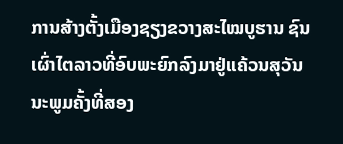ການສ້າງຕັ້ງເມືອງຊຽງຂວາງສະໄໝບູຮານ ຊົນເຜົ່າໄຕລາວທີ່ອົບພະຍົກລົງມາຢູ່ແຄ້ວນສຸວັນນະພູມຄັ້ງທີ່ສອງ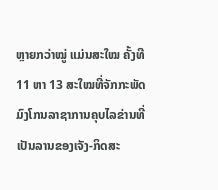ຫຼາຍກວ່າໝູ່ ແມ່ນສະໃໝ ຄັ້ງທີ11 ຫາ 13 ສະໃໝທີ່ຈັກກະພັດມົງໂກນລາຊາການຄຸບໄລຂ່ານທີ່ເປັນລານຂອງເຈັງ-ກິດສະ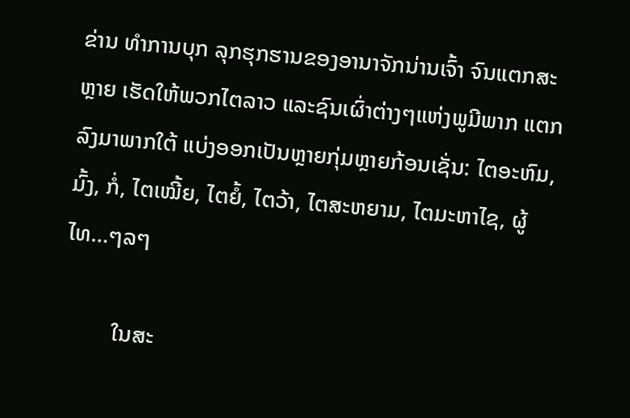ຂ່ານ ທຳການບຸກ ລຸກຮຸກຮານຂອງອານາຈັກນ່ານເຈົ້າ ຈົນແຕກສະຫຼາຍ ເຮັດໃຫ້ພວກໄຕລາວ ແລະຊົນເຜົ່າຕ່າງໆແຫ່ງພູມີພາກ ແຕກລົງມາພາກໃຕ້ ແບ່ງອອກເປັນຫຼາຍກຸ່ມຫຼາຍກ້ອນເຊັ່ນ: ໄຕອະຫົມ, ມົ້ງ, ກໍ່, ໄຕເໝີ້ຍ, ໄຕຍໍ້, ໄຕວ້າ, ໄຕສະຫຍາມ, ໄຕມະຫາໄຊ, ຜູ້ໄທ…ໆລໆ

         ໃນສະ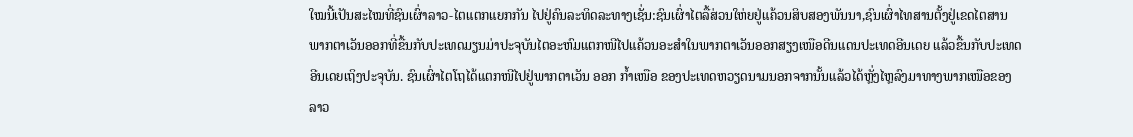ໃໝນີ້ເປັນສະໄໝທີ່ຊົນເຜົ່າລາວ-ໄຕແຕກແຍກກັນ ໄປຢູ່ຄົນລະທິດລະທາງເຊັ່ນ:ຊົນເຜົ່າໄຕລື້ສ່ວນໃຫ່ຍຢູ່ແຄ້ວນສິບສອງພັນນາ,ຊົນເຜົ່າໄທສານຕັ້ງຢູ່ເຂດໄຕສານພາກຕາເວັນອອກທີ່ຂື້ນກັບປະເທດມຽນມ່າປະຈຸບັນໄຕອະຫົມແຕກໜີໄປແຄ້ວນອະສຳໃນພາກຕາເວັນອອກສຽງເໜືອດີນແດນປະເທດອີນເດຍ ແລ້ວຂື້ນກັບປະເທດອີນເດຍເຖິງປະຈຸບັນ. ຊົນເຜົ່າໄຕໂຖໄດ້ແຕກໜີໄປຢູ່ພາກຕາເວັນ ອອກ ກ້ຳເໜືອ ຂອງປະເທດຫວຽດນາມນອກຈາກນັ້ນແລ້ວໄດ້ຫຼັ່ງໄຫຼລົງມາທາງພາກເໜືອຂອງລາວ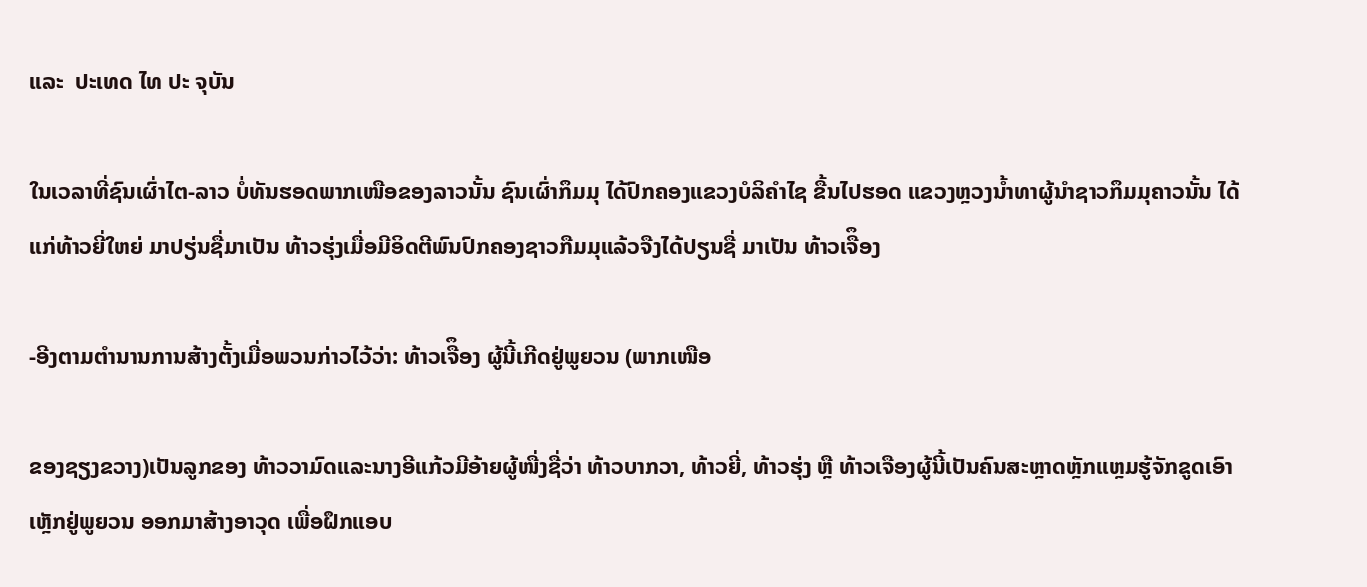ແລະ  ປະເທດ ໄທ ປະ ຈຸບັນ

ໃນເວລາທີ່ຊົນເຜົ່າໄຕ-ລາວ ບໍ່ທັນຮອດພາກເໜືອຂອງລາວນັ້ນ ຊົນເຜົ່າກຶມມຸ ໄດ້ປົກຄອງແຂວງບໍລິຄຳໄຊ ຂື້ນໄປຮອດ ແຂວງຫຼວງນ້ຳທາຜູ້ນຳຊາວກຶມມຸຄາວນັ້ນ ໄດ້ແກ່ທ້າວຍີ່ໃຫຍ່ ມາປຽ່ນຊື່ມາເປັນ ທ້າວຮຸ່ງເມື່ອມີອິດຕີພົນປົກຄອງຊາວກືມມຸແລ້ວຈືງໄດ້ປຽນຊື່ ມາເປັນ ທ້າວເຈືຶອງ

-ອີງຕາມຕຳນານການສ້າງຕັ້ງເມື່ອພວນກ່າວໄວ້ວ່າ: ທ້າວເຈືຶອງ ຜູ້ນີ້ເກີດຢູ່ພູຍວນ (ພາກເໜືອ

ຂອງຊຽງຂວາງ)ເປັນລູກຂອງ ທ້າວວາມົດແລະນາງອີແກ້ວມີອ້າຍຜູ້ໜື່ງຊື່ວ່າ ທ້າວບາກວາ, ທ້າວຍີ່, ທ້າວຮຸ່ງ ຫຼື ທ້າວເຈືອງຜູ້ນີ້ເປັນຄົນສະຫຼາດຫຼັກແຫຼມຮູ້ຈັກຂູດເອົາເຫຼັກຢູ່ພູຍວນ ອອກມາສ້າງອາວຸດ ເພື່ອຝຶກແອບ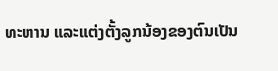ທະຫານ ແລະແຕ່ງຕັ້ງລູກນ້ອງຂອງຕົນເປັນ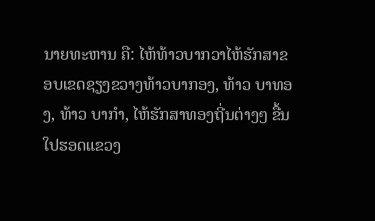ນາຍທະຫານ ຄື: ໄຫ້ທ້າວບາກວາໄຫ້ຮັກສາຂອບເຂດຊຽງຂວາງທ້າວບາກອງ, ທ້າວ ບາທອງ, ທ້າວ ບາກຳ, ໄຫ້ຮັກສາທອງຖີ່ນຕ່າງໆ ຂື້ນໃປຮອດແຂວງ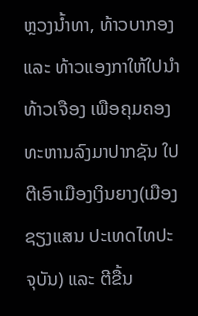ຫຼວງນ້ຳທາ, ທ້າວບາກອງ ແລະ ທ້າວແອງກາໃຫ້ໃປນຳທ້າວເຈືອງ ເພືອຄຸມຄອງທະຫານລົງມາປາກຊັນ ໃປຕີເອົາເມືອງເງິນຍາງ(ເມືອງຊຽງແສນ ປະເທດໄທປະຈຸບັນ) ແລະ ຕີຂື້ນ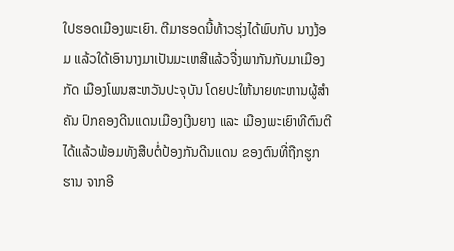ໃປຮອດເມືອງພະເຍົາ. ຕີມາຮອດນີ້ທ້າວຮຸ່ງໄດ້ພົບກັບ ນາງງ້ອມ ແລ້ວໃດ້ເອົານາງມາເປັນມະເຫສີແລ້ວຈື່ງພາກັນກັບມາເມືອງກັດ ເມືອງໂພນສະຫວັນປະຈຸບັນ ໂດຍປະໃຫ້ນາຍທະຫານຜູ້ສຳຄັນ ປົກຄອງດີນແດນເມືອງເງີນຍາງ ແລະ ເມືອງພະເຍົາທີຕົນຕີໄດ້ແລ້ວພ້ອມທັງສືບຕໍ່ປ້ອງກັນດີນແດນ ຂອງຕົນທີ່ຖືກຮູກຮານ ຈາກອີ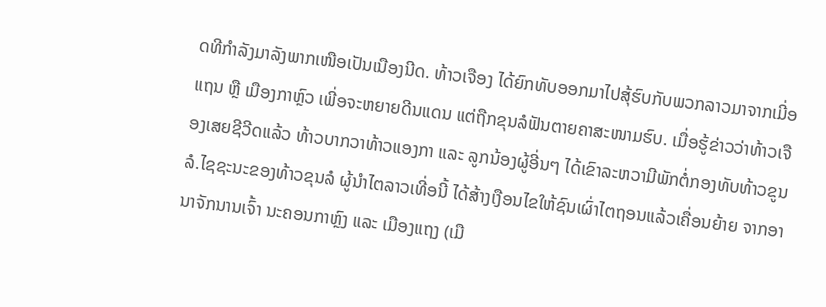ດທີກຳລັງມາລັງພາກເໜືອເປັນເນືອງນີດ. ທ້າວເຈືອງ ໄດ້ຍົກທັບອອກມາໄປສຸ້ຮົບກັບພວກລາວມາຈາກເມີ່ອແຖນ ຫຼື ເມືອງກາຫຼົວ ເພີ່ອຈະຫຍາຍດີນແດນ ແຕ່ຖືກຂຸນລໍຟັນຕາຍຄາສະໜາມຮົບ. ເມື່ອຮູ້ຂ່າວວ່າທ້າວເຈືອງເສຍຊີວີດແລ້ວ ທ້າວບາກວາທ້າວແອງກາ ແລະ ລູກນ້ອງຜູ້ອີ່ນໆ ໄດ້ເຂົາລະຫວາມີພັກຕໍ່ກອງທັບທ້າວຂູນລໍ.ໄຊຊະນະຂອງທ້າວຂຸນລໍ ຜູ້ນຳໄຕລາວເທີ່ອນີ້ ໄດ້ສ້າງເງືອນໄຂໃຫ້ຊົນເຜົ່າໄຕຖອນແລ້ວເຄື່ອນຍ້າຍ ຈາກອານາຈັກນານເຈົ້າ ນະຄອນກາຫຼົງ ແລະ ເມືອງແຖງ (ເມື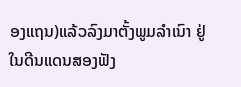ອງແຖນ)ແລ້ວລົງມາຕັ້ງພູມລຳເນົາ ຢູ່ໃນດີນແດນສອງຟັງ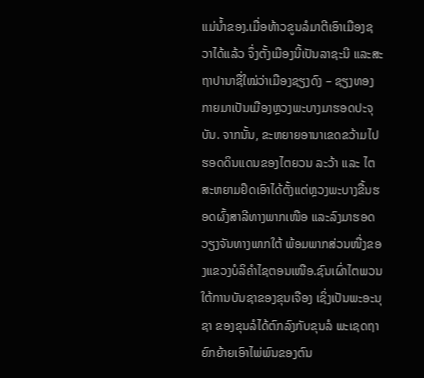ແມ່ນ້ຳຂອງ.ເມື່ອທ້າວຂູນລໍມາຕີເອົາເມືອງຊວາໄດ້ແລ້ວ ຈຶ່ງຕັ້ງເມືອງນີ້ເປັນລາຊະນີ ແລະສະຖາປານາຊື່ໃໝ່ວ່າເມືອງຊຽງດົງ – ຊຽງທອງກາຍມາເປັນເມືອງຫຼວງພະບາງມາຮອດປະຈຸບັນ. ຈາກນັ້ນ, ຂະຫຍາຍອານາເຂດຂວ້າມໄປຮອດດິນແດນຂອງໄຕຍວນ ລະວ້າ ແລະ ໄຕສະຫຍາມຢຶດເອົາໄດ້ຕັ້ງແຕ່ຫຼວງພະບາງຂື້ນຮອດຜົ້ງສາລີທາງພາກເໜືອ ແລະລົງມາຮອດວຽງຈັນທາງພາກໃຕ້ ພ້ອມພາກສ່ວນໜື່ງຂອງແຂວງບໍລິຄຳໄຊຕອນເໜືອ.ຊົນເຜົ່າໄຕພວນ ໃຕ້ການບັນຊາຂອງຂຸນເຈືອງ ເຊິ່ງເປັນພະອະນຸຊາ ຂອງຂຸນລໍໄດ້ຕົກລົງກັບຂຸນລໍ ພະເຊດຖາ ຍົກຍ້າຍເອົາໄພ່ພົນຂອງຕົນ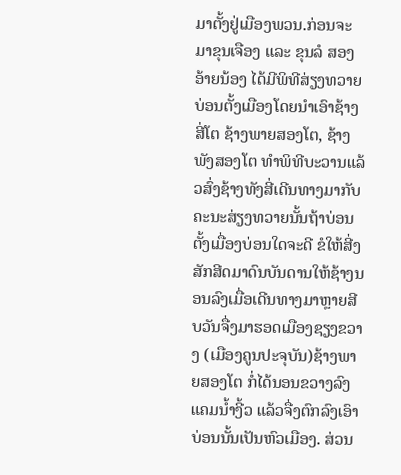ມາຕັ້ງຢູ່ເມືອງພວນ.ກ່ອນຈະມາຂຸນເຈືອງ ແລະ ຂຸນລໍ ສອງອ້າຍນ້ອງ ໄດ້ມີພິທີສ່ຽງທວາຍບ່ອນຕັ້ງເມືອງໂດຍນຳເອົາຊ້າງສີ່ໂຕ ຊ້າງພາຍສອງໂຕ, ຊ້າງພັງສອງໂຕ ທຳພິທີບະວານແລ້ວສົ່ງຊ້າງທັງສີ່ເດີນທາງມາກັບຄະນະສ່ຽງທວາຍນັ້ນຖ້າບ່ອນຕັ້ງເມື່ອງບ່ອນໃດຈະດີ ຂໍໃຫ້ສີ່ງສັກສີດມາດົນບັນດານໃຫ້ຊ້າງນອນລົງເມື່ອເດີນທາງມາຫຼາຍສີບວັນຈື່ງມາຮອດເມືອງຊຽງຂວາງ (ເມືອງຄູນປະຈຸບັນ)ຊ້າງພາຍສອງໂຕ ກໍ່ໄດ້ນອນຂວາງລົງແຄມນ້ຳງີ້ວ ແລ້ວຈື່ງຕົກລົງເອົາບ່ອນນັ້ນເປັນຫົວເມືອງ. ສ່ວນ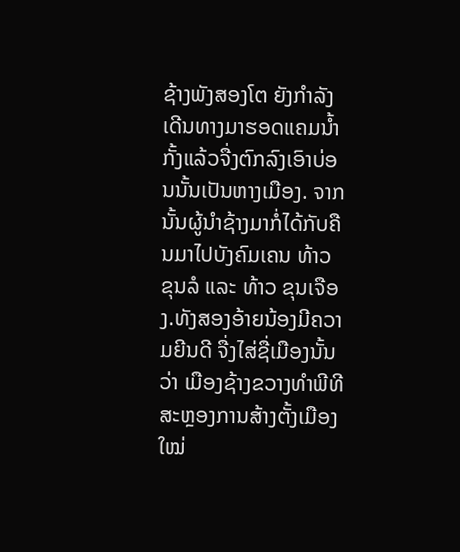ຊ້າງພັງສອງໂຕ ຍັງກຳລັງເດີນທາງມາຮອດແຄມນ້ຳກັ້ງແລ້ວຈື່ງຕົກລົງເອົາບ່ອນນັ້ນເປັນຫາງເມືອງ. ຈາກນັ້ນຜູ້ນຳຊ້າງມາກໍ່ໄດ້ກັບຄືນມາໄປບັງຄົມເຄນ ທ້າວ ຂຸນລໍ ແລະ ທ້າວ ຂຸນເຈືອງ.ທັງສອງອ້າຍນ້ອງມີຄວາມຍີນດີ ຈື່ງໄສ່ຊື່ເມືອງນັ້ນວ່າ ເມືອງຊ້າງຂວາງທຳພີທີສະຫຼອງການສ້າງຕັ້ງເມືອງໃໝ່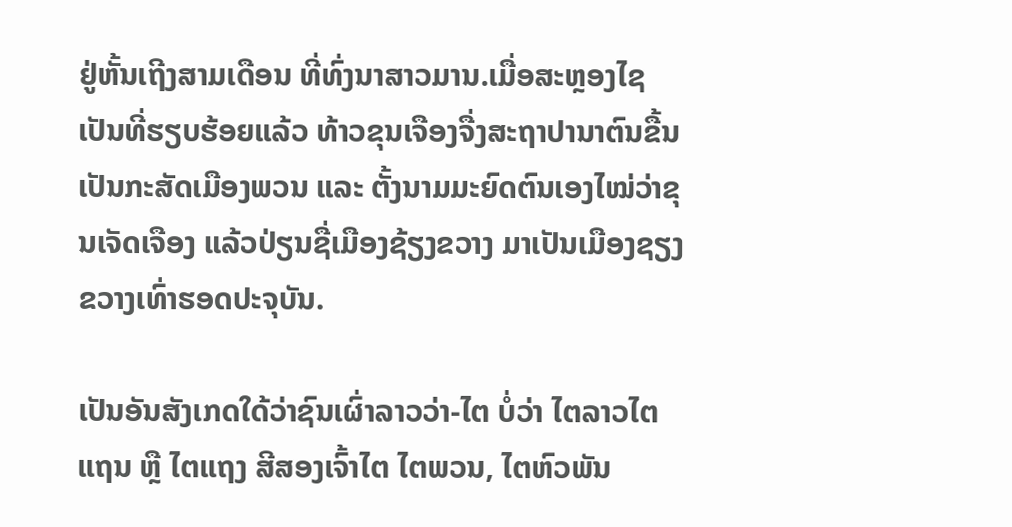ຢູ່ຫັ້ນເຖີງສາມເດືອນ ທີ່ທົ່ງນາສາວມານ.ເມື່ອສະຫຼອງໄຊເປັນທີ່ຮຽບຮ້ອຍແລ້ວ ທ້າວຂຸນເຈືອງຈື່ງສະຖາປານາຕົນຂື້ນເປັນກະສັດເມືອງພວນ ແລະ ຕັ້ງນາມມະຍົດຕົນເອງໄໝ່ວ່າຂຸນເຈັດເຈືອງ ແລ້ວປ່ຽນຊື່ເມືອງຊ້ຽງຂວາງ ມາເປັນເມືອງຊຽງຂວາງເທົ່າຮອດປະຈຸບັນ.

ເປັນອັນສັງເກດໃດ້ວ່າຊົນເຜົ່າລາວວ່າ-ໄຕ ບໍ່ວ່າ ໄຕລາວໄຕແຖນ ຫຼື ໄຕແຖງ ສີສອງເຈົ້າໄຕ ໄຕພວນ, ໄຕຫົວພັນ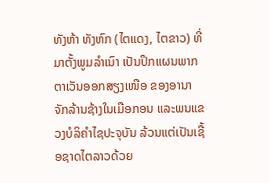ທັງຫ້າ ທັງຫົກ (ໄຕແດງ, ໄຕຂາວ) ທີ່ມາຕັ້ງພູມລໍາເນົາ ເປັນປຶກແຜນພາກຕາເວັນອອກສຽງເໜືອ ຂອງອານາຈັກລ້ານຊ້າງໃນເມືອກອນ ແລະພນແຂວງບໍລິຄຳໄຊປະຈຸບັນ ລ້ວນແຕ່ເປັນເຊື້ອຊາດໄຕລາວດ້ວຍ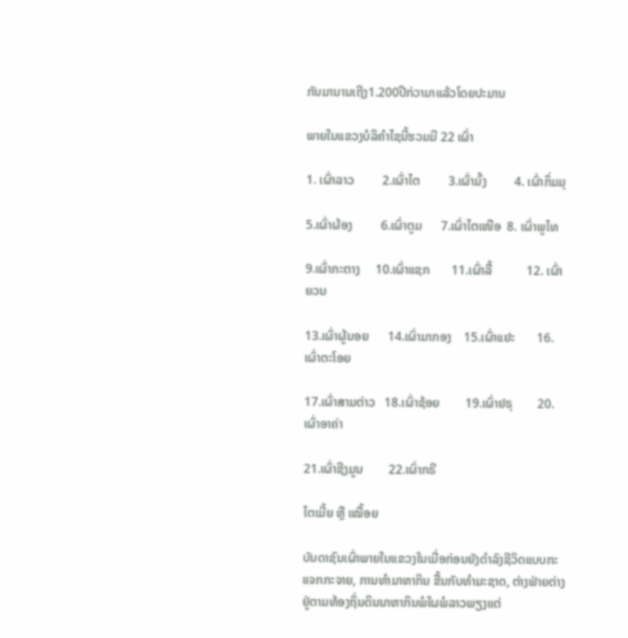ກັນມານານເຖີງ1.200ປີກ່ວາມາແລ້ວໂດຍປະມານ

ພາຍໃນແຂວງບໍລິຄຳໄຊນີ້ຮວມມີ 22 ເຜົ່າ

1. ເຜົ່າລາວ         2.ເຜົ່າໄຕ         3.ເຜົ່າມົ້ງ         4. ເຜົ່າກຶ່ມມຸ

5.ເຜົ່າຜ້ອງ         6.ເຜົ່າຕູມ      7.ເຜົ່າໄຕເໜືອ  8. ເຜົ່າພູໄທ

9.ເຜົ່າກະຕາງ     10.ເຜົ່າແຊກ       11.ເຜົ່າລື້           12. ເຜົ່າຍວນ

13.ເຜົ່າຜູ້ນອຍ      14.ເຜົ່າມາກອງ    15.ເຜົ່າແຢະ       16. ເຜົ່າຕະໂອຍ

17.ເຜົ່າສາມຕ່າວ   18.ເຜົ່າຊ້ອຍ        19.ເຜົ່າຢຣຸ        20. ເຜົ່າອາຄ່າ

21.ເຜົ່າຊີງມູນ        22.ເຜົ່າກຣີ

ໄຕເມີ້ຍ ຫຼື ເໝື້ອຍ

ບັນດາຊົນເຜົ່າພາຍໃນແຂວງໃນເມື່ອກ່ອນຍັງດຳລົງຊີວິດແບບກະແຈກກະຈາຍ, ການທຳມາຫາກິນ ຂື້ນກັບທຳມະຊາດ, ຕ່າງຟ່າຍຕ່າງຢູ່ຕາມທ້ອງຖິ່ນດິນນາຫາກິນພໍໃຜພໍລາວພຽງແຕ່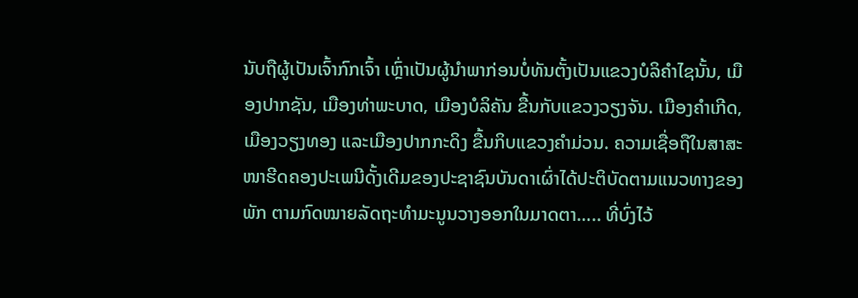ນັບຖືຜູ້ເປັນເຈົ້າກົກເຈົ້າ ເຫຼົ່າເປັນຜູ້ນຳພາກ່ອນບໍ່ທັນຕັ້ງເປັນແຂວງບໍລິຄຳໄຊນັ້ນ, ເມືອງປາກຊັນ, ເມືອງທ່າພະບາດ, ເມືອງບໍລິຄັນ ຂື້ນກັບແຂວງວຽງຈັນ. ເມືອງຄຳເກີດ, ເມືອງວຽງທອງ ແລະເມືອງປາກກະດິງ ຂື້ນກິບແຂວງຄຳມ່ວນ. ຄວາມເຊື່ອຖືໃນສາສະໜາຮີດຄອງປະເພນີດັ້ງເດີມຂອງປະຊາຊົນບັນດາເຜົ່າໄດ້ປະຕິບັດຕາມແນວທາງຂອງພັກ ຕາມກົດໝາຍລັດຖະທຳມະນູນວາງອອກໃນມາດຕາ….. ທີ່ບົ່ງໄວ້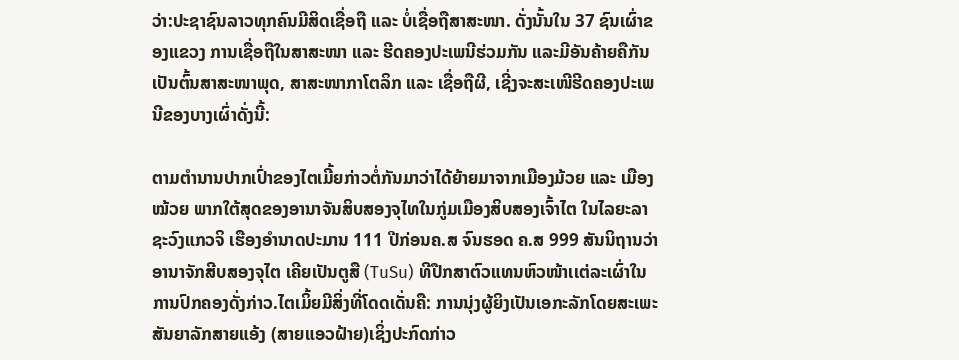ວ່າ:ປະຊາຊົນລາວທຸກຄົນມີສິດເຊື່ອຖື ແລະ ບໍ່ເຊື່ອຖືສາສະໜາ. ດັ່ງນັ້ນໃນ 37 ຊົນເຜົ່າຂອງແຂວງ ການເຊື່ອຖືໃນສາສະໜາ ແລະ ຮີດຄອງປະເພນີຮ່ວມກັນ ແລະມີອັນຄ້າຍຄືກັນ ເປັນຕົ້ນສາສະໜາພຸດ, ສາສະໜາກາໂຕລິກ ແລະ ເຊື່ອຖືຜີ, ເຊີ່ງຈະສະເໜີຮີດຄອງປະເພນີຂອງບາງເຜົ່າດັ່ງນີ້:

ຕາມຕຳນານປາກເປົ່າຂອງໄຕເມີ້ຍກ່າວຕໍ່ກັນມາວ່າໄດ້ຍ້າຍມາຈາກເມືອງມ້ວຍ ແລະ ເມືອງໝ້ວຍ ພາກໃຕ້ສຸດຂອງອານາຈັນສິບສອງຈຸໄທໃນກູ່ມເມືອງສິບສອງເຈົ້າໄຕ ໃນໄລຍະລາຊະວົງແກວຈິ ເຮືອງອຳນາດປະມານ 111 ປີກ່ອນຄ.ສ ຈົນຮອດ ຄ.ສ 999 ສັນນິຖານວ່າ ອານາຈັກສີບສອງຈຸໄຕ ເຄີຍເປັນຕູສື (TuSu) ທີປືກສາຕົວແທນຫົວໜ້າເເຕ່ລະເຜົ່າໃນການປົກຄອງດັ່ງກ່າວ.ໄຕເມິ້ຍມີສິ່ງທີ່ໂດດເດັ່ນຄື: ການນຸ່ງຜູ້ຍິງເປັນເອກະລັກໂດຍສະເພະສັນຍາລັກສາຍແອ້ງ (ສາຍແອວຝ້າຍ)ເຊິ່ງປະກົດກ່າວ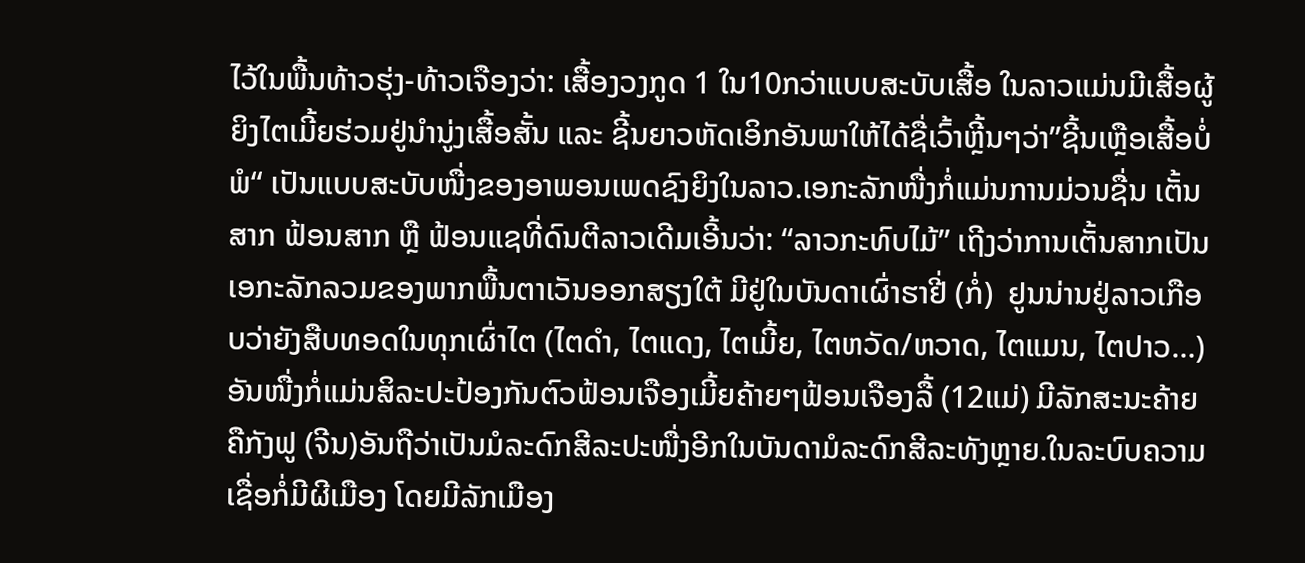ໄວ້ໃນພື້ນທ້າວຮຸ່ງ-ທ້າວເຈືອງວ່າ: ເສື້ອງວງກູດ 1 ໃນ10ກວ່າແບບສະບັບເສື້ອ ໃນລາວແມ່ນມີເສື້ອຜູ້ຍິງໄຕເມີ້ຍຮ່ວມຢູ່ນຳນູ່ງເສື້ອສັ້ນ ແລະ ຊີ້ນຍາວຫັດເອິກອັນພາໃຫ້ໄດ້ຊື່ເວົ້າຫຼີ້ນໆວ່າ”ຊີ້ນເຫຼືອເສື້ອບໍ່ພໍ“ ເປັນແບບສະບັບໜື່ງຂອງອາພອນເພດຊົງຍິງໃນລາວ.ເອກະລັກໜື່ງກໍ່ແມ່ນການມ່ວນຊື່ນ ເຕັ້ນສາກ ຟ້ອນສາກ ຫຼື ຟ້ອນແຊທີ່ດົນຕີລາວເດີມເອີ້ນວ່າ: “ລາວກະທົບໄມ້” ເຖີງວ່າການເຕັ້ນສາກເປັນເອກະລັກລວມຂອງພາກພື້ນຕາເວັນອອກສຽງໃຕ້ ມີຢູ່ໃນບັນດາເຜົ່າຮາຢີ່ (ກໍ່)  ຢູນນ່ານຢູ່ລາວເກືອບວ່າຍັງສືບທອດໃນທຸກເຜົ່າໄຕ (ໄຕດຳ, ໄຕແດງ, ໄຕເມີ້ຍ, ໄຕຫວັດ/ຫວາດ, ໄຕແມນ, ໄຕປາວ…) ອັນໜື່ງກໍ່ແມ່ນສິລະປະປ້ອງກັນຕົວຟ້ອນເຈືອງເມີ້ຍຄ້າຍໆຟ້ອນເຈືອງລື້ (12ແມ່) ມີລັກສະນະຄ້າຍ ຄືກັງຟູ (ຈີນ)ອັນຖືວ່າເປັນມໍລະດົກສີລະປະໜື່ງອີກໃນບັນດາມໍລະດົກສີລະທັງຫຼາຍ.ໃນລະບົບຄວາມເຊື່ອກໍ່ມີຜີເມືອງ ໂດຍມີລັກເມືອງ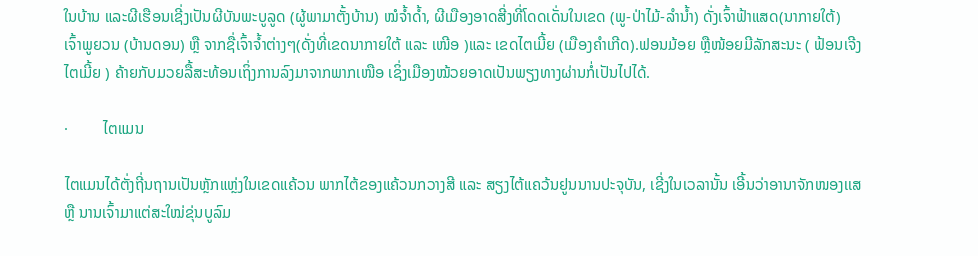ໃນບ້ານ ແລະຜີເຮືອນເຊີ່ງເປັນຜີບັນພະບູລູດ (ຜູ້ພາມາຕັ້ງບ້ານ) ໝໍຈ້ຳດ້ຳ, ຜີເມືອງອາດສີ່ງທີ່ໂດດເດັ່ນໃນເຂດ (ພູ-ປ່າໄມ້-ລຳນ້ຳ) ດັ່ງເຈົ້າຟ້າແສດ(ນາກາຍໃຕ້) ເຈົ້າພູຍວນ (ບ້ານດອນ) ຫຼື ຈາກຊື່ເຈົ້າຈ້ຳຕ່າງໆ(ດັ່ງທີ່ເຂດນາກາຍໃຕ້ ແລະ ເໜີອ )ແລະ ເຂດໄຕເມີ້ຍ (ເມືອງຄຳເກີດ).ຟອນມ້ອຍ ຫຼືໜ້ອຍມີລັກສະນະ ( ຟ້ອນເຈີງໄຕເມີ້ຍ ) ຄ້າຍກັບມວຍລື້ສະທ້ອນເຖິ່ງການລົງມາຈາກພາກເໜືອ ເຊິ່ງເມືອງໝ້ວຍອາດເປັນພຽງທາງຜ່ານກໍ່ເປັນໄປໄດ້.

·         ໄຕແມນ

ໄຕແມນໄດ້ຕັ່ງຖີ່ນຖານເປັນຫຼັກແຫຼ່ງໃນເຂດແຄ້ວນ ພາກໄຕ້ຂອງແຄ້ວນກວາງສີ ແລະ ສຽງໄຕ້ແຄວ້ນຢູນນານປະຈຸບັນ, ເຊີ່ງໃນເວລານັ້ນ ເອີ້ນວ່າອານາຈັກໜອງເເສ ຫຼື ນານເຈົ້າມາແຕ່ສະໃໝ່ຂຸ່ນບູລົມ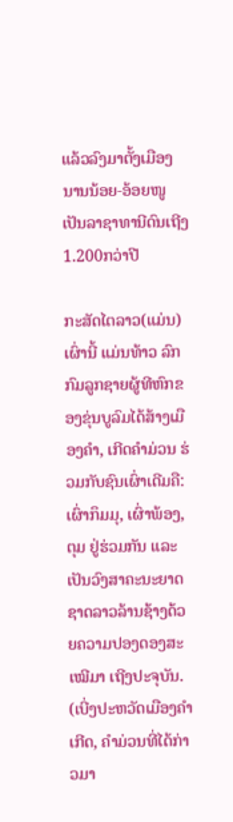ແລ້ວລົງມາຕັ້ງເມືອງນານນ້ອຍ-ອ້ອຍໜູ ເປັນລາຊາທານີດົນເຖີງ1.200ກວ່າປີ

ກະສັດໄຕລາວ(ແມ່ນ) ເຜົ່ານີ້ ແມ່ນທ້າວ ລົກກົມລູກຊາຍຜູ້ທີຫົກຂອງຂຸ່ນບູລົມໄດ້ສ້າງເມືອງຄຳ, ເກີດຄຳມ່ວນ ຮ່ວມກັບຊົນເຜົ່າເດີມຄື:ເຜົ່າກຶມມຸ, ເຜົ່າພ້ອງ, ຕຸມ ຢູ່ຮ່ວມກັນ ແລະ ເປັນວົງສາຄະນະຍາດຊາດລາວລ້ານຊ້າງດ້ວຍຄວາມປອງດອງສະເໝີມາ ເຖີງປະຈຸບັນ. (ເບີ່ງປະຫວັດເມືອງຄຳເກີດ, ຄຳມ່ວນທີ່ໄດ້ກ່າວມາ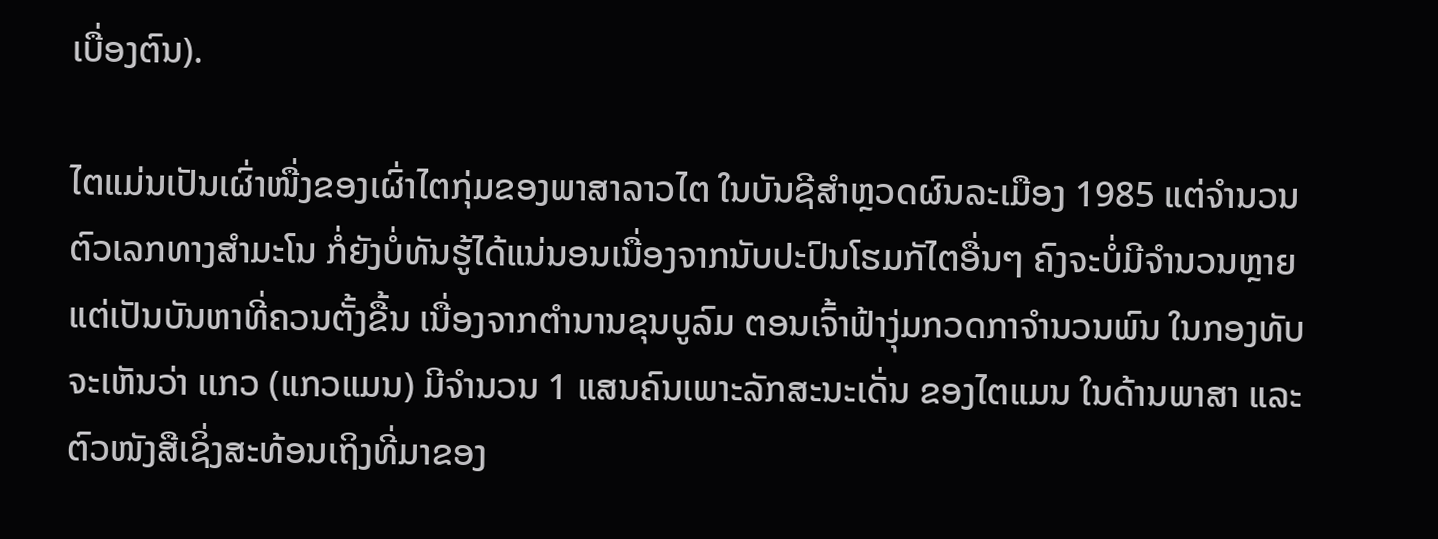ເບື່ອງຕົນ).

ໄຕແມ່ນເປັນເຜົ່າໜື່ງຂອງເຜົ່າໄຕກຸ່ມຂອງພາສາລາວໄຕ ໃນບັນຊີສຳຫຼວດຜົນລະເມືອງ 1985 ແຕ່ຈຳນວນຕົວເລກທາງສຳມະໂນ ກໍ່ຍັງບໍ່ທັນຮູ້ໄດ້ແນ່ນອນເນື່ອງຈາກນັບປະປົນໂຮມກັໄຕອື່ນໆ ຄົງຈະບໍ່ມີຈຳນວນຫຼາຍແຕ່ເປັນບັນຫາທີ່ຄວນຕັ້ງຂື້ນ ເນື່ອງຈາກຕຳນານຂຸນບູລົມ ຕອນເຈົ້າຟ້າງຸ່ມກວດກາຈຳນວນພົນ ໃນກອງທັບຈະເຫັນວ່າ ເເກວ (ແກວແມນ) ມີຈຳນວນ 1 ແສນຄົນເພາະລັກສະນະເດັ່ນ ຂອງໄຕແມນ ໃນດ້ານພາສາ ແລະ ຕົວໜັງສືເຊິ່ງສະທ້ອນເຖິງທີ່ມາຂອງ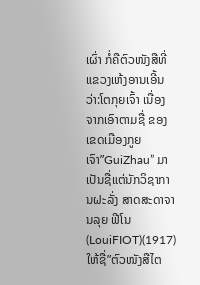ເຜົ່າ ກໍ່ຄືຕົວໜັງສືທີ່ ແຂວງເຫ້ງອານເອີ້ນວ່າ:ໂຕກຸຍເຈົ້າ ເນື່ອງຈາກເອົາຕາມຊື່ ຂອງເຂດເມືອງກູຍເຈົາ”GuiZhau” ມາເປັນຊື່ແຕ່ນັກວິຊາການຝະລັ່ງ ສາດສະດາຈານລຸຍ ຟີໂນ (LouiFIOT)(1917) ໃຫ້ຊື່”ຕົວໜັງສືໄຕ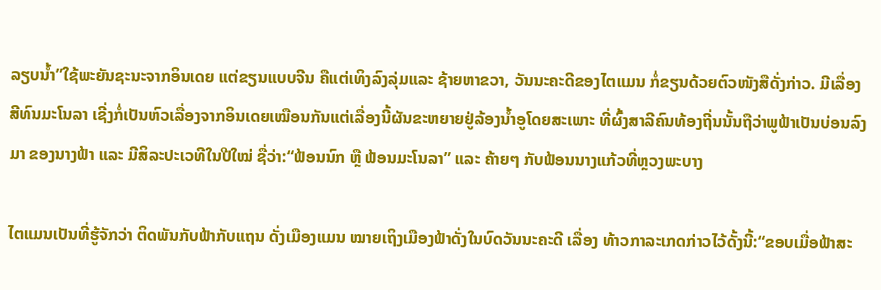ລຽບນ້ຳ”ໃຊ້ພະຍັນຊະນະຈາກອິນເດຍ ແຕ່ຂຽນແບບຈີນ ຄືແຕ່ເທິງລົງລຸ່ມແລະ ຊ້າຍຫາຂວາ, ວັນນະຄະດີຂອງໄຕແມນ ກໍ່ຂຽນດ້ວຍຕົວໜັງສືດັ່ງກ່າວ. ມີເລື່ອງສີທົນມະໂນລາ ເຊີ່ງກໍ່ເປັນຫົວເລື່ອງຈາກອິນເດຍເໝືອນກັນແຕ່ເລື່ອງນີ້ຜັນຂະຫຍາຍຢູ່ລ້ອງນ້ຳອູໂດຍສະເພາະ ທີ່ຜົ້ງສາລີຄົນທ້ອງຖີ່ນນັ້ນຖືວ່າພູຟ້າເປັນບ່ອນລົງມາ ຂອງນາງຟ້າ ແລະ ມີສິລະປະເວທີໃນປີໃໝ່ ຊື່ວ່າ:“ຟ້ອນນົກ ຫຼື ຟ້ອນມະໂນລາ” ແລະ ຄ້າຍໆ ກັບຟ້ອນນາງແກ້ວທີ່ຫຼວງພະບາງ

ໄຕແມນເປັນທີ່ຮູ້ຈັກວ່າ ຕິດພັນກັບຟ້າກັບແຖນ ດັ່ງເມືອງແມນ ໝາຍເຖິງເມືອງຟ້າດັ່ງໃນບົດວັນນະຄະດີ ເລື່ອງ ທ້າວກາລະເກດກ່າວໄວ້ດັ້ງນີ້:“ຂອບເມື່ອຟ້າສະ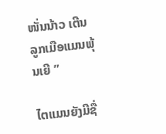ໜັ່ນນ້າວ ເຕີນລູກເມືອແມນພຸ້ນເຍີ ”

ໄຕແມນຍັງມີຊື່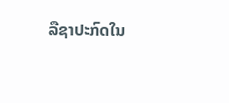ລືຊາປະກົດໃນ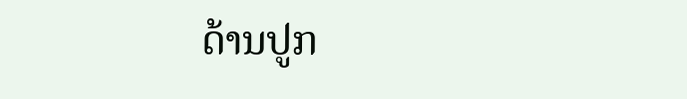ດ້ານປູກ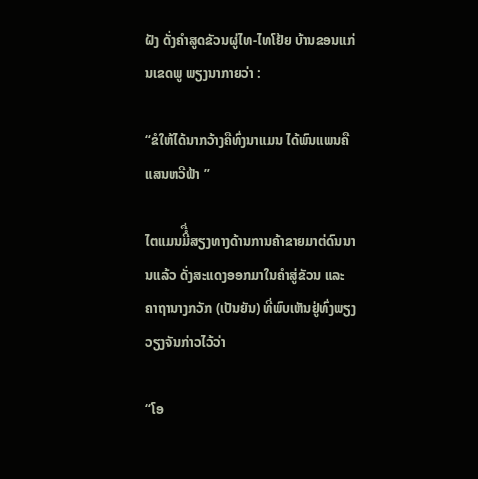ຝັງ ດັ່ງຄຳສູດຂັວນຜູ່ໄທ-ໄທໂຢ້ຍ ບ້ານຂອນແກ່ນເຂດພູ ພຽງນາກາຍວ່າ :

“ຂໍໃຫ້ໄດ້ນາກວ້າງຄືທົ່ງນາແມນ ໄດ້ພົນແພນຄືແສນຫວີຟ້າ ”

ໄຕແມນມີໍື່ສຽງທາງດ້ານການຄ້າຂາຍມາຕ່ດົນນານແລ້ວ ດັ່ງສະແດງອອກມາໃນຄຳສູ່ຂັວນ ແລະ ຄາຖານາງກວັກ (ເປັນຍັນ) ທີ່ພົບເຫັນຢູ່ທົ່ງພຽງວຽງຈັນກ່າວໄວ້ວ່າ

“ໂອ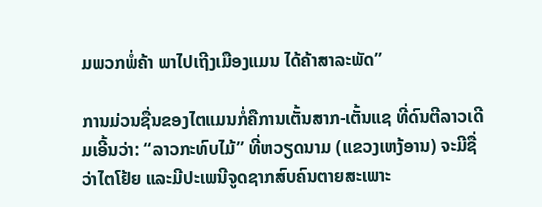ມພວກພໍ່ຄ້າ ພາໄປເຖີງເມືອງແມນ ໄດ້ຄ້າສາລະພັດ”

ການມ່ວນຊື່ນຂອງໄຕແມນກໍ່ຄືການເຕັ້ນສາກ-ເຕັ້ນແຊ ທີ່ດົນຕີລາວເດີມເອີ້ນວ່າ: “ລາວກະທົບໄມ້” ທີ່ຫວຽດນາມ (ແຂວງເຫງ້ອານ) ຈະມີຊື່ວ່າໄຕໂຢ້ຍ ແລະມີປະເພນີຈູດຊາກສົບຄົນຕາຍສະເພາະ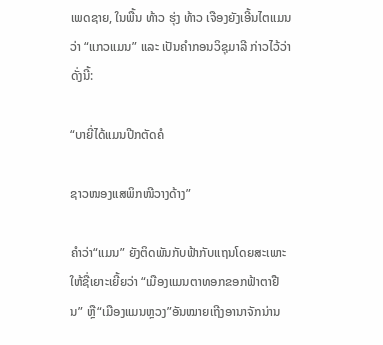ເພດຊາຍ, ໃນພື້ນ ທ້າວ ຮຸ່ງ ທ້າວ ເຈືອງຍັງເອີ້ນໄຕແມນວ່າ “ແກວແມນ” ແລະ ເປັນຄຳກອນວິຊຸມາລີ ກ່າວໄວ້ວ່າດັ່ງນີ້:

“ບາຍີ່ໄດ້ແມນປີກຕັດຄໍ

ຊາວໜອງແສພິກໜີວາງດ້າງ”

ຄໍາວ່າ“ແມນ” ຍັງຕິດພັນກັບຟ້າກັບແຖນໂດຍສະເພາະ ໃຫ້ຊື່ເຍາະເຍີ້ຍວ່າ “ເມືອງແມນຕາທອກຂອກຟ້າຕາຢືນ” ຫຼື“ເມືອງແມນຫຼວງ”ອັນໝາຍເຖີງອານາຈັກນ່ານ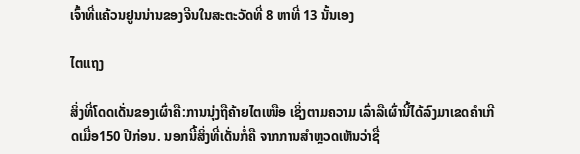ເຈົ້າທີ່ແຄ້ວນຢູນນ່ານຂອງຈີນໃນສະຕະວັດທີ່ 8 ຫາທີ່ 13 ນັ້ນເອງ

ໄຕແຖງ

ສິ່ງທີ່ໂດດເດັ່ນຂອງເຜົ່າຄື:ການນຸ່ງຖືຄ້າຍໄຕເໜືອ ເຊິ່ງຕາມຄວາມ ເລົ່າລືເຜົ່ານີ້ໄດ້ລົງມາເຂດຄຳເກີດເມື່ອ150 ປີກ່ອນ. ນອກນີ້ສິ່ງທີ່ເດັ່ນກໍ່ຄື ຈາກການສຳຫຼວດເຫັນວ່າຊື່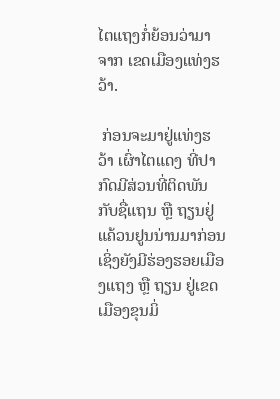ໄຕແຖງກໍ່ຍ້ອນວ່າມາຈາກ ເຂດເມືອງແທ່ງຮວ້າ.

 ກ່ອນຈະມາຢູ່ແທ່ງຮວ້າ ເຜົ່າໄຕແດງ ທີ່ປາກົດມີສ່ວນທີ່ຕິດພັນກັບຊື່ແຖນ ຫຼື ຖຽນຢູ່ແຄ້ວນຢູນນ່ານມາກ່ອນ ເຊິ່ງຍັງມີຮ່ອງຮອຍເມືອງແຖງ ຫຼື ຖຽນ ຢູ່ເຂດເມືອງຂຸນມິ່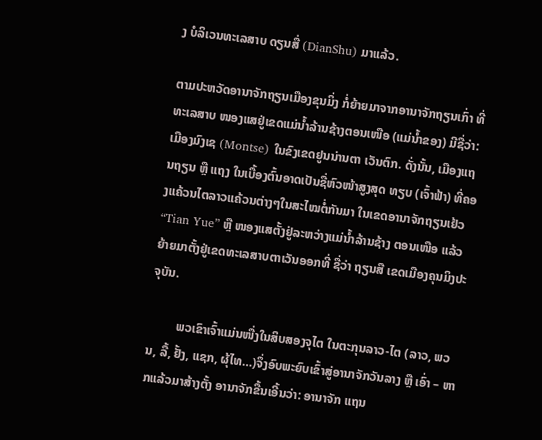ງ ບໍລິເວນທະເລສາບ ດຽນສື່ (DianShu) ມາແລ້ວ.

ຕາມປະຫວັດອານາຈັກຖຽນເມືອງຂຸນມິ່ງ ກໍ່ຍ້າຍມາຈາກອານາຈັກຖຽນເກົ່າ ທີ່ທະເລສາບ ໜອງແສຢູ່ເຂດແມ່ນ້ຳລ້ານຊ້າງຕອນເໜືອ (ແມ່ນ້ຳຂອງ) ມີຊື່ວ່າ: ເມືອງມົງເຊ (Montse) ໃນຂົງເຂດຢູນນ່ານຕາ ເວັນຕົກ. ດັ່ງນັ້ນ, ເມືອງແຖນຖຽນ ຫຼື ແຖງ ໃນເບື້ອງຕົ້ນອາດເປັນຊື່ຫົວໜ້າສູງສຸດ ທຽບ (ເຈົ້າຟ້າ) ທີ່ຄອງແຄ້ວນໄຕລາວແຄ້ວນຕ່າງໆໃນສະໄໝຕໍ່ກັນມາ ໃນເຂດອານາຈັກຖຽນເຢ້ວ “Tian Yue” ຫຼື ໜອງແສຕັ້ງຢູ່ລະຫວ່າງແມ່ນ້ຳລ້ານຊ້າງ ຕອນເໜືອ ແລ້ວຍ້າຍມາຕັ້ງຢູ່ເຂດທະເລສາບຕາເວັນອອກທີ່ ຊື່ວ່າ ຖຽນສື ເຂດເມືອງຄຸນມິງປະຈຸບັນ.

         ພວເຂົາເຈົ້າແມ່ນໜື່ງໃນສິບສອງຈຸໄຕ ໃນຕະກຸນລາວ-ໄຕ (ລາວ, ພວນ, ລື້, ຢັ້ງ, ແຊກ, ຜຸ້ໄທ…)ຈຶ່ງອົບພະຍົບເຂົ້າສູ່ອານາຈັກວັນລາງ ຫຼື ເອົ່າ – ຫາກແລ້ວມາສ້າງຕັ້ງ ອານາຈັກຂື້ນເອີ້ນວ່າ: ອານາຈັກ ແຖນ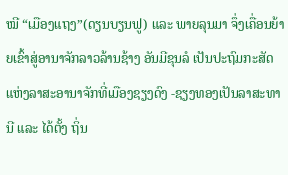ໝີ “ເມືອງແຖງ”(ດຽນບຽນຟູ) ແລະ ພາຍລຸນມາ ຈຶ່ງເຄື່ອນຍ້າຍເຂົ້າສູ່ອານາຈັກລາວລ້ານຊ້າງ ອັນມີຂຸນລໍ ເປັນປະຖົມກະສັດ ແຫ່ງລາສະອານາຈັກທີ່ເມືອງຊຽງດົງ -ຊຽງທອງເປັນລາສະທານີ ແລະ ໄດ້ຕັ້ງ ຖິ່ນ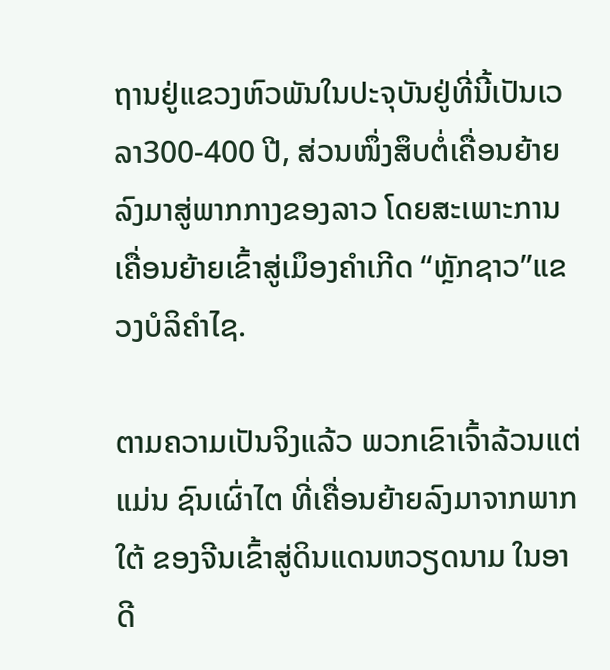ຖານຢູ່ແຂວງຫົວພັນໃນປະຈຸບັນຢູ່ທີ່ນີ້ເປັນເວລາ300-400 ປີ, ສ່ວນໜຶ່ງສຶບຕໍ່ເຄື່ອນຍ້າຍລົງມາສູ່ພາກກາງຂອງລາວ ໂດຍສະເພາະການ ເຄື່ອນຍ້າຍເຂົ້າສູ່ເມຶອງຄຳເກີດ “ຫຼັກຊາວ”ແຂວງບໍລິຄຳໄຊ.

ຕາມຄວາມເປັນຈິງແລ້ວ ພວກເຂົາເຈົ້າລ້ວນແຕ່ແມ່ນ ຊົນເຜົ່າໄຕ ທີ່ເຄື່ອນຍ້າຍລົງມາຈາກພາກໃຕ້ ຂອງຈີນເຂົ້າສູ່ດິນແດນຫວຽດນາມ ໃນອາດີ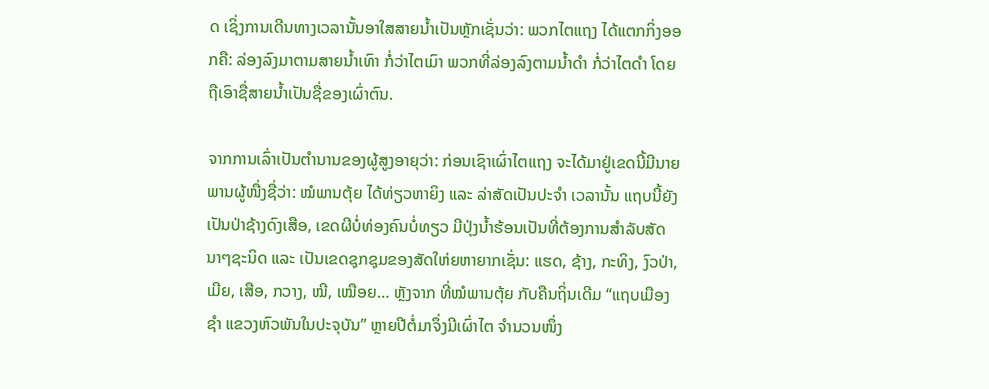ດ ເຊິ່ງການເດີນທາງເວລານັ້ນອາໃສສາຍນ້ຳເປັນຫຼັກເຊັ່ນວ່າ: ພວກໄຕແຖງ ໄດ້ແຕກກິ່ງອອກຄື: ລ່ອງລົງມາຕາມສາຍນ້ຳເທົາ ກໍ່ວ່າໄຕເມົາ ພວກທີ່ລ່ອງລົງຕາມນ້ຳດຳ ກໍ່ວ່າໄຕດຳ ໂດຍຖືເອົາຊື່ສາຍນ້ຳເປັນຊື່ຂອງເຜົ່າຕົນ.

ຈາກການເລົ່າເປັນຕຳນານຂອງຜູ້ສູງອາຍຸວ່າ: ກ່ອນເຊົາເຜົ່າໄຕແຖງ ຈະໄດ້ມາຢູ່ເຂດນີ້ມີນາຍພານຜູ້ໜື່ງຊື່ວ່າ: ໝໍພານຕຸ້ຍ ໄດ້ທ່ຽວຫາຍິງ ແລະ ລ່າສັດເປັນປະຈຳ ເວລານັ້ນ ແຖບນີ້ຍັງເປັນປ່າຊ້າງດົງເສືອ, ເຂດຜີບໍ່ທ່ອງຄົນບໍ່ທຽວ ມີປຸ່ງນ້ຳຮ້ອນເປັນທີ່ຕ້ອງການສຳລັບສັດນາໆຊະນິດ ແລະ ເປັນເຂດຊຸກຊຸມຂອງສັດໃຫ່ຍຫາຍາກເຊັ່ນ: ແຮດ, ຊ້າງ, ກະທິງ, ງົວປ່າ, ເມີຍ, ເສືອ, ກວາງ, ໝີ, ເໝືອຍ… ຫຼັງຈາກ ທີ່ໝໍພານຕຸ້ຍ ກັບຄືນຖິ່ນເດີມ “ແຖບເມືອງຊຳ ແຂວງຫົວພັນໃນປະຈຸບັນ” ຫຼາຍປີຕໍ່ມາຈຶ່ງມີເຜົ່າໄຕ ຈຳນວນໜຶ່ງ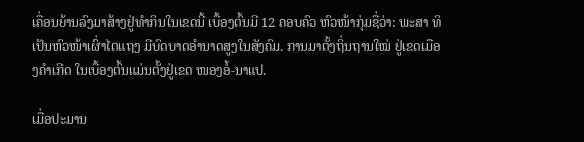ເຄື່ອນຍ້ານລົງມາສ້າງຢູ່ທຳກິນໃນເຂດນີ້ ເບື້ອງຕົ້ນມີ 12 ຄອບຄົວ ຫົວໜ້າກຸ່ມຊື່ວ່າ: ພະສາ ທິເປັນຫົວໜ້າເຜົ່າໄຕແຖງ ມີບົດບາດອຳນາດສູງໃນສັງຄົມ. ການມາຕັ້ງຖິ່ນຖານໃໝ່ ຢູ່ເຂດເມືອງຄຳເກີດ ໃນເບື້ອງຕົ້ນແມ່ນຕັ້ງຢູ່ເຂດ ໜອງອໍ້-ນາແປ.

ເມື່ອປະມານ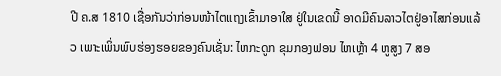ປີ ຄ.ສ 1810 ເຊື່ອກັນວ່າກ່ອນໜ້າໄຕແຖງເຂົ້າມາອາໃສ ຢູ່ໃນເຂດນີ້ ອາດມີຄົນລາວໄຕຢູ່ອາໄສກ່ອນແລ້ວ ເພາະເພິ່ນພົບຮ່ອງຮອຍຂອງຄົນເຊັ່ນ: ໄຫກະດູກ ຂຸມກອງຟອນ ໄຫເຫຼ້າ 4 ຫູສູງ 7 ສອ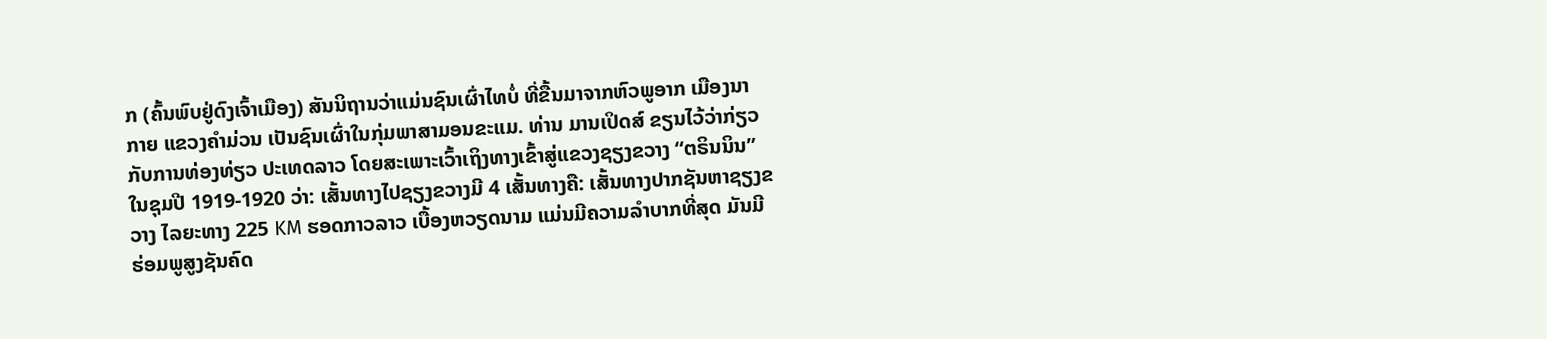ກ (ຄົ້ນພົບຢູ່ດົງເຈົ້າເມືອງ) ສັນນິຖານວ່າແມ່ນຊົນເຜົ່າໄທບໍ່ ທີ່ຂື້ນມາຈາກຫົວພູອາກ ເມືອງນາກາຍ ແຂວງຄຳມ່ວນ ເປັນຊົນເຜົ່າໃນກຸ່ມພາສາມອນຂະແມ. ທ່ານ ມານເປິດສ໌ ຂຽນໄວ້ວ່າກ່ຽວກັບການທ່ອງທ່ຽວ ປະເທດລາວ ໂດຍສະເພາະເວົ້າເຖິງທາງເຂົ້າສູ່ແຂວງຊຽງຂວາງ “ຕຣິນນິນ”ໃນຊຸມປີ 1919-1920 ວ່າ: ເສັ້ນທາງໄປຊຽງຂວາງມີ 4 ເສັ້ນທາງຄື: ເສັ້ນທາງປາກຊັນຫາຊຽງຂວາງ ໄລຍະທາງ 225 KM ຮອດກາວລາວ ເບື້ອງຫວຽດນາມ ແມ່ນມີຄວາມລຳບາກທີ່ສຸດ ມັນມີຮ່ອມພູສູງຊັນຄົດ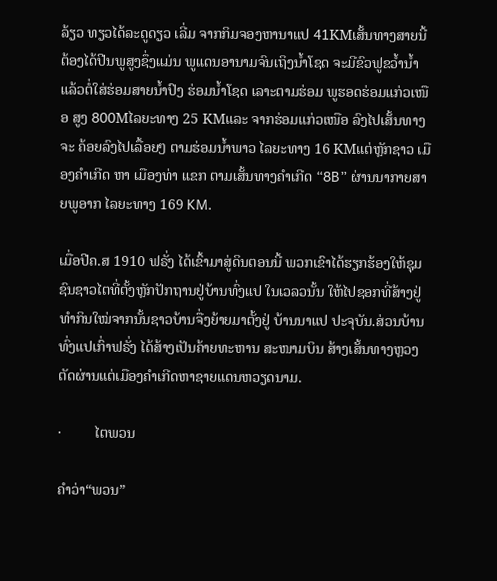ລ້ຽວ ທຽວໄດ້ລະດູດຽວ ເລີ່ມ ຈາກກິມຈອງຫານາແປ 41KMເສັ້ນທາງສາຍນີ້ຕ້ອງໄດ້ປີນພູສູງຊຶ່ງແມ່ນ ພູແດນອານາມຈົນເຖິງນ້ຳໂຊດ ຈະມີຂົວຟູຂວ້ຳນ້ຳແລ້ວຕໍ່ໃສ່ຮ່ອມສາຍນ້ຳປົງ ຮ່ອມນ້ຳໂຊດ ເລາະຕາມຮ່ອມ ພູຮອດຮ່ອມແກ່ວເໜືອ ສູງ 800Mໄລຍະທາງ 25 KMແລະ ຈາກຮ່ອມແກ່ວເໜືອ ລົງໄປເສັ້ນທາງຈະ ຄ້ອຍລົງໄປເລື້ອຍໆ ຕາມຮ່ອມນ້ຳພາວ ໄລຍະທາງ 16 KMແຕ່ຫຼັກຊາວ ເມືອງຄຳເກີດ ຫາ ເມືອງທ່າ ແຂກ ຕາມເສັ້ນທາງຄຳເກີດ “8B” ຜ່ານນາກາຍສາຍພູອາກ ໄລຍະທາງ 169 KM.

ເມື່ອປີຄ.ສ 1910 ຟຣັ່ງ ໄດ້ເຂົ້າມາສູ່ດິນຕອນນີ້ ພວກເຂົາໄດ້ຮຽກຮ້ອງໃຫ້ຊຸມຊົນຊາວໄຕທີ່ຕັ້ງຫຼັກປັກຖານຢູ່ບ້ານທົ່ງແປ ໃນເວລວນັ້ນ ໃຫ້ໄປຊອກທີ່ສ້າງຢູ່ທຳກິນໃໝ່ຈາກນັ້ນຊາວບ້ານຈື່ງຍ້າຍມາຕັ້ງຢູ່ ບ້ານນາແປ ປະຈຸບັນ.ສ່ວນບ້ານທົ່ງແປເກົ່າຟຣັ່ງ ໄດ້ສ້າງເປັນຄ້າຍທະຫານ ສະໜາມບິນ ສ້າງເສັ້ນທາງຫຼວງຕັດຜ່ານແຕ່ເມືອງຄຳເກີດຫາຊາຍແດນຫວຽດນາມ.

·         ໄຕພວນ

ຄໍາວ່າ“ພວນ”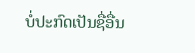ບໍ່ປະກົດເປັນຊື່ອື່ນ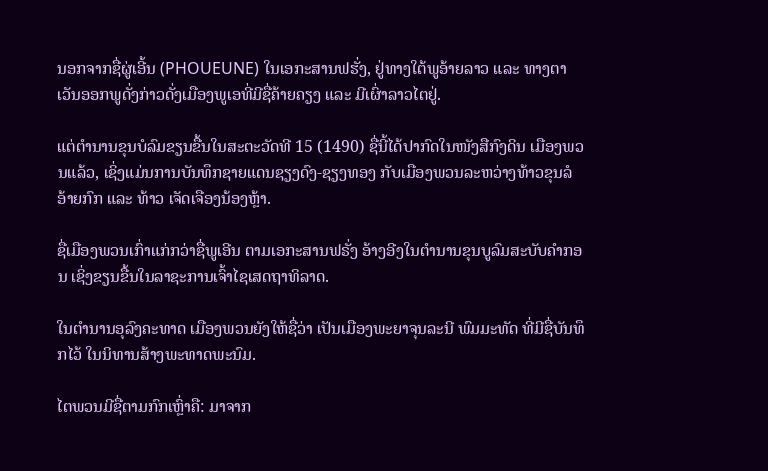ນອກຈາກຊື່ຜູ່ເອີ້ນ (PHOUEUNE) ໃນເອກະສານຟຮັ່ງ, ຢູ່ທາງໃຕ້ພູອ້າຍລາວ ແລະ ທາງຕາເວັນອອກພູດັ່ງກ່າວດັ່ງເມືອງພູເອທີ່ມີຊື່ຄ້າຍຄຽງ ແລະ ມີເຜົ່າລາວໄຕຢູ່.

ແຕ່ຕຳນານຂຸນບໍລົມຂຽນຂື້ນໃນສະຕະວັດທີ 15 (1490) ຊື່ນີ້ໄດ້ປາກົດໃນໜັງສືກົງດິນ ເມືອງພວນແລ້ວ, ເຊິ່ງແມ່ນການບັນທຶກຊາຍແດນຊຽງດົງ-ຊຽງທອງ ກັບເມືອງພວນລະຫວ່າງທ້າວຂຸນລໍອ້າຍກົກ ແລະ ທ້າວ ເຈັດເຈືອງນ້ອງຫຼ້າ.

ຊື່ເມືອງພວນເກົ່າແກ່ກວ່າຊື່ພູເອີນ ຕາມເອກະສານຟຣັ່ງ ອ້າງອີງໃນຕຳນານຂຸນບູລົມສະບັບຄຳກອນ ເຊິ່ງຂຽນຂື້ນໃນລາຊະການເຈົ້າໄຊເສດຖາທິລາດ.

ໃນຕຳນານອຸລົງຄະທາດ ເມືອງພວນຍັງໃຫ້ຊື່ວ່າ ເປັນເມືອງພະຍາຈຸນລະນີ ພົມມະທັດ ທີ່ມີຊື່ບັນທຶກໄວ້ ໃນນິທານສ້າງພະທາດພະນົມ.

ໄຕພວນມີຊື່ຕາມກົກເຫຼົ່າຄື: ມາຈາກ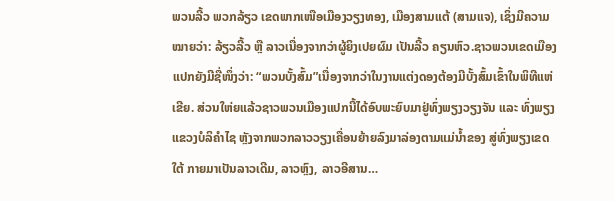ພວນລີ້ວ ພວກລ້ຽວ ເຂດພາກເໜືອເມືອງວຽງທອງ, ເມືອງສາມແຕ້ (ສາມແຈ), ເຊິ່ງມີຄວາມໝາຍວ່າ: ລ້ຽວລີ້ວ ຫຼື ລາວເນື່ອງຈາກວ່າຜູ້ຍິງເປຍຜົມ ເປັນລີ້ວ ຄຽນຫົວ.ຊາວພວນເຂດເມືອງແປກຍັງມີຊື່ໜຶ່ງວ່າ: “ພວນບັ້ງສົ້ມ”ເນື່ອງຈາກວ່າໃນງານແຕ່ງດອງຕ້ອງມີບັ້ງສົ້ມເຂົ້າໃນພິທີແຫ່ເຂີຍ. ສ່ວນໃຫ່ຍແລ້ວຊາວພວນເມືອງແປກນີ້ໄດ້ອົບພະຍົບມາຢູ່ທົ່ງພຽງວຽງຈັນ ແລະ ທົ່ງພຽງແຂວງບໍລິຄຳໄຊ ຫຼັງຈາກພວກລາວວຽງເຄື່ອນຍ້າຍລົງມາລ່ອງຕາມແມ່ນ້ຳຂອງ ສູ່ທົ່ງພຽງເຂດໃຕ້ ກາຍມາເປັນລາວເດີມ, ລາວຫຼົງ, ລາວອີສານ…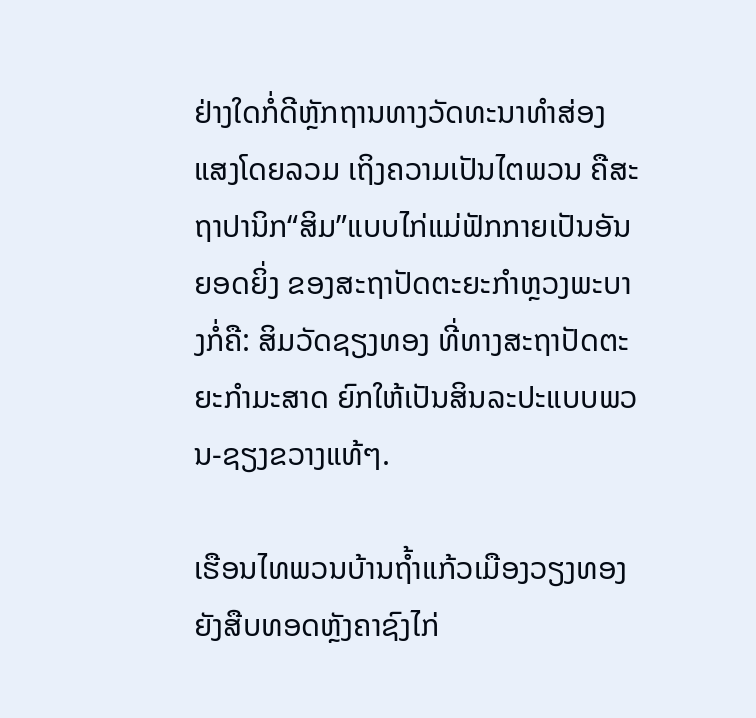ຢ່າງໃດກໍ່ດີຫຼັກຖານທາງວັດທະນາທຳສ່ອງແສງໂດຍລວມ ເຖິງຄວາມເປັນໄຕພວນ ຄືສະຖາປານິກ“ສິມ”ແບບໄກ່ແມ່ຟັກກາຍເປັນອັນຍອດຍິ່ງ ຂອງສະຖາປັດຕະຍະກຳຫຼວງພະບາງກໍ່ຄື: ສິມວັດຊຽງທອງ ທີ່ທາງສະຖາປັດຕະຍະກຳມະສາດ ຍົກໃຫ້ເປັນສິນລະປະແບບພວນ-ຊຽງຂວາງແທ້ໆ.

ເຮືອນໄທພວນບ້ານຖ້ຳແກ້ວເມືອງວຽງທອງ ຍັງສືບທອດຫຼັງຄາຊົງໄກ່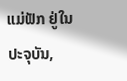ແມ່ຟັກ ຢູ່ໃນປະຈຸບັນ,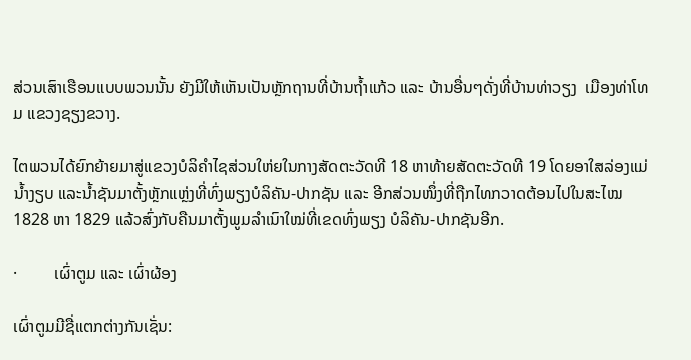ສ່ວນເສົາເຮືອນແບບພວນນັ້ນ ຍັງມີໃຫ້ເຫັນເປັນຫຼັກຖານທີ່ບ້ານຖ້ຳແກ້ວ ແລະ ບ້ານອື່ນໆດັ່ງທີ່ບ້ານທ່າວຽງ  ເມືອງທ່າໂທມ ແຂວງຊຽງຂວາງ.

ໄຕພວນໄດ້ຍົກຍ້າຍມາສູ່ແຂວງບໍລິຄຳໄຊສ່ວນໃຫ່ຍໃນກາງສັດຕະວັດທີ 18 ຫາທ້າຍສັດຕະວັດທີ 19 ໂດຍອາໃສລ່ອງແມ່ນ້ຳງຽບ ແລະນ້ຳຊັນມາຕັ້ງຫຼັກແຫຼ່ງທີ່ທົ່ງພຽງບໍລິຄັນ-ປາກຊັນ ແລະ ອີກສ່ວນໜຶ່ງທີ່ຖືກໄທກວາດຕ້ອນໄປໃນສະໄໝ 1828 ຫາ 1829 ແລ້ວສົ່ງກັບຄືນມາຕັ້ງພູມລຳເນົາໃໝ່ທີ່ເຂດທົ່ງພຽງ ບໍລິຄັນ-ປາກຊັນອີກ.

·         ເຜົ່າຕູມ ແລະ ເຜົ່າຜ້ອງ

ເຜົ່າຕູມມີຊື່ແຕກຕ່າງກັນເຊັ່ນ: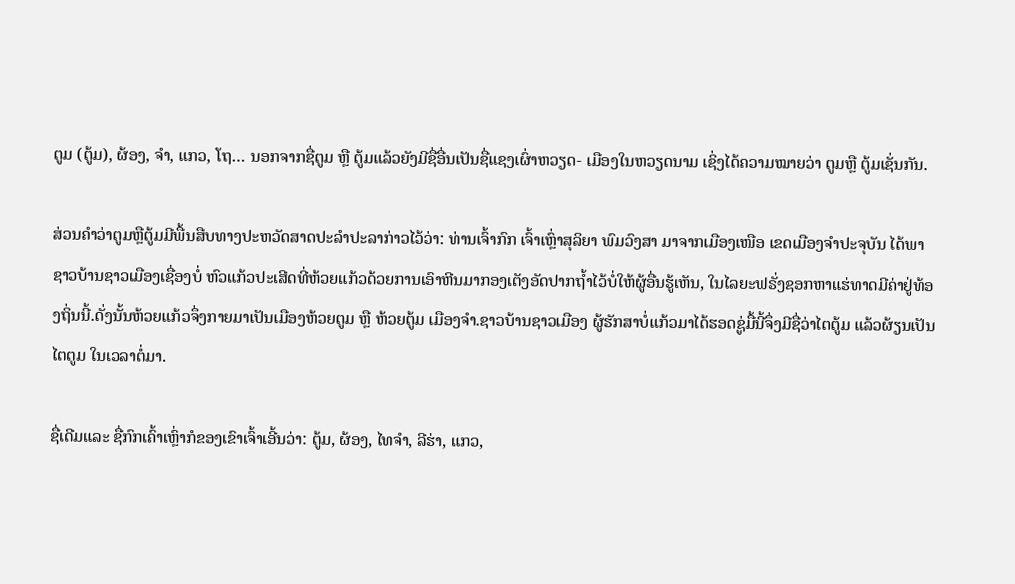ຕູມ (ຕູ້ມ), ຜ້ອງ, ຈຳ, ແກວ, ໂຖ… ນອກຈາກຊື່ຕູມ ຫຼື ຕູ້ມແລ້ວຍັງມີຊື່ອື່ນເປັນຊື່ແຊງເຜົ່າຫວຽດ- ເມືອງໃນຫວຽດນາມ ເຊິ່ງໄດ້ຄວາມໝາຍວ່າ ຕູມຫຼື ຕູ້ມເຊັ່ນກັນ.

ສ່ວນຄຳວ່າຕູມຫຼືຕູ້ມມີພື້ນສືບທາງປະຫວັດສາດປະລຳປະລາກ່າວໄວ້ວ່າ: ທ່ານເຈົ້າກົກ ເຈົ້າເຫຼົ່າສຸລິຍາ ພົມວົງສາ ມາຈາກເມືອງເໜືອ ເຂດເມືອງຈຳປະຈຸບັນ ໄດ້ພາຊາວບ້ານຊາວເມືອງເຊື່ອງບໍ່ ຫົວແກ້ວປະເສີດທີ່ຫ້ວຍແກ້ວດ້ວຍການເອົາຫີນມາກອງເຕັງອັດປາກຖ້ຳໄວ້ບໍ່ໃຫ້ຜູ້ອື່ນຮູ້ເຫັນ, ໃນໄລຍະຟຣັ່ງຊອກຫາແຮ່ທາດມີຄ່າຢູ່ທ້ອງຖິ່ນນີ້.ດັ່ງນັ້ນຫ້ວຍແກ້ວຈຶ່ງກາຍມາເປັນເມືອງຫ້ວຍຕູມ ຫຼື ຫ້ວຍຕູ້ມ ເມືອງຈຳ.ຊາວບ້ານຊາວເມືອງ ຜູ້ຮັກສາບໍ່ແກ້ວມາໄດ້ຮອດຊູ່ມື້ນີ້ຈຶ່ງມີຊື່ວ່າໄຕຕູ້ມ ແລ້ວຜ້ຽນເປັນໄຕຕູມ ໃນເວລາຕໍ່ມາ.

ຊື່ເດີມແລະ ຊື່ກົກເຄົ້າເຫຼົ່າກໍຂອງເຂົາເຈົ້າເອີ້ນວ່າ: ຕູ້ມ, ຜ້ອງ, ໄທຈຳ, ລີຮ່າ, ແກວ,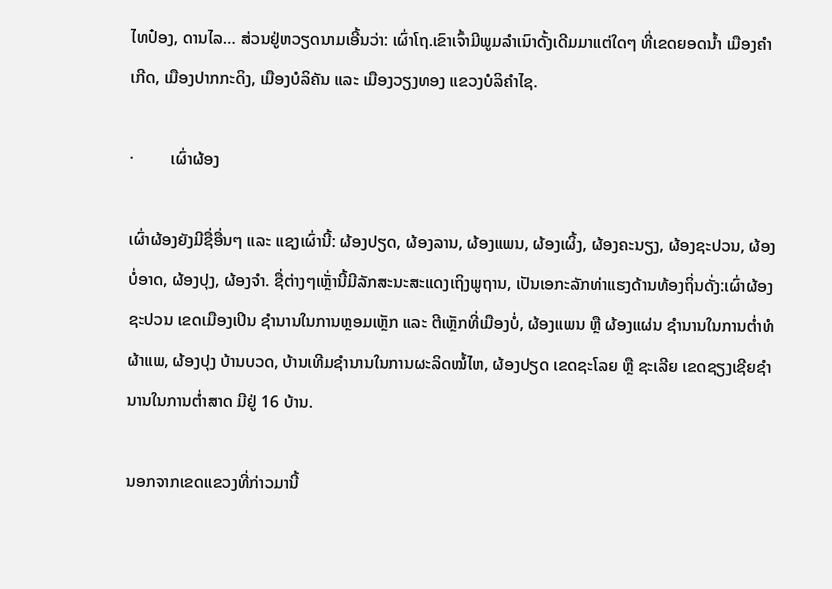ໄທປ໋ອງ, ດານໄລ… ສ່ວນຢູ່ຫວຽດນາມເອີ້ນວ່າ: ເຜົ່າໂຖ.ເຂົາເຈົ້າມີພູມລຳເນົາດັ້ງເດີມມາແຕ່ໃດໆ ທີ່ເຂດຍອດນ້ຳ ເມືອງຄຳເກີດ, ເມືອງປາກກະດິງ, ເມືອງບໍລິຄັນ ແລະ ເມືອງວຽງທອງ ແຂວງບໍລິຄຳໄຊ.

·         ເຜົ່າຜ້ອງ

ເຜົ່າຜ້ອງຍັງມີຊື່ອື່ນໆ ແລະ ແຊງເຜົ່ານີ້: ຜ້ອງປຽດ, ຜ້ອງລານ, ຜ້ອງແພນ, ຜ້ອງເຜິ້ງ, ຜ້ອງຄະນຽງ, ຜ້ອງຊະປວນ, ຜ້ອງບໍ່ອາດ, ຜ້ອງປຸງ, ຜ້ອງຈຳ. ຊື່ຕ່າງໆເຫຼັ່ານີ້ມີລັກສະນະສະແດງເຖິງພູຖານ, ເປັນເອກະລັກທ່າແຮງດ້ານທ້ອງຖິ່ນດັ່ງ:ເຜົ່າຜ້ອງຊະປວນ ເຂດເມືອງເປິນ ຊຳນານໃນການຫຼອມເຫຼັກ ແລະ ຕີເຫຼັກທີ່ເມືອງບໍ່, ຜ້ອງແພນ ຫຼື ຜ້ອງແຜ່ນ ຊຳນານໃນການຕ່ຳທໍຜ້າແພ, ຜ້ອງປຸງ ບ້ານບວດ, ບ້ານເທີມຊຳນານໃນການຜະລິດໝໍ້ໄຫ, ຜ້ອງປຽດ ເຂດຊະໂລຍ ຫຼື ຊະເລີຍ ເຂດຊຽງເຊີຍຊຳນານໃນການຕ່ຳສາດ ມີຢູ່ 16 ບ້ານ.

ນອກຈາກເຂດແຂວງທີ່ກ່າວມານີ້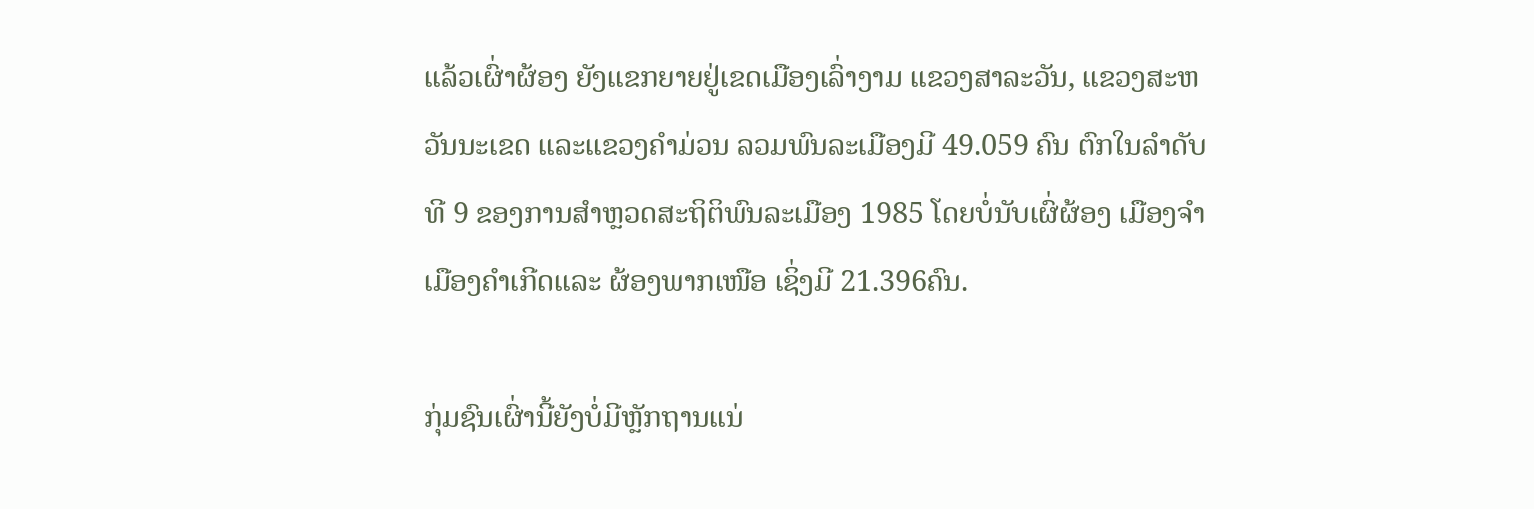ແລ້ວເຜົ່າຜ້ອງ ຍັງແຂກຍາຍຢູ່ເຂດເມືອງເລົ່າງາມ ແຂວງສາລະວັນ, ແຂວງສະຫວັນນະເຂດ ແລະແຂວງຄຳມ່ວນ ລວມພົນລະເມືອງມີ 49.059 ຄົນ ຕົກໃນລຳດັບທີ 9 ຂອງການສຳຫຼວດສະຖິຕິພົນລະເມືອງ 1985 ໂດຍບໍ່ນັບເຜົ່ຜ້ອງ ເມືອງຈຳ ເມືອງຄຳເກີດແລະ ຜ້ອງພາກເໜືອ ເຊິ່ງມີ 21.396ຄົນ.

ກຸ່ມຊົນເຜົ່ານີ້ຍັງບໍ່ມີຫຼັກຖານແນ່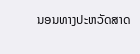ນອນທາງປະຫວັດສາດ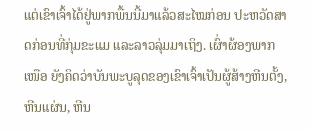ແຕ່ເຂົາເຈົ້າໄດ້ຢູ່ພາກພື້ນນີ້ມາແລ້ວສະໄໝກ່ອນ ປະຫວັດສາດກ່ອນທີ່ກຸ່ມຂະແມ ແລະລາວລຸ່ມມາເຖິງ. ເຜົ່າຜ້ອງພາກເໜືອ ຍັງຄິດວ່າບັນພະບູລຸດຂອງເຂົາເຈົ້າເປັນຜູ້ສ້າງຫີນຕັ້ງ, ຫີນແຜ່ນ, ຫີນ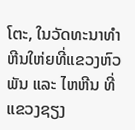ໂຕະ, ໃນວັດທະນາທຳຫີນໃຫ່ຍທີ່ແຂວງຫົວພັນ ແລະ ໄຫຫີນ ທີ່ແຂວງຊຽງ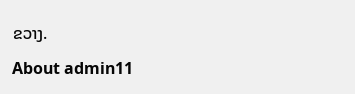ຂວາງ.

About admin11